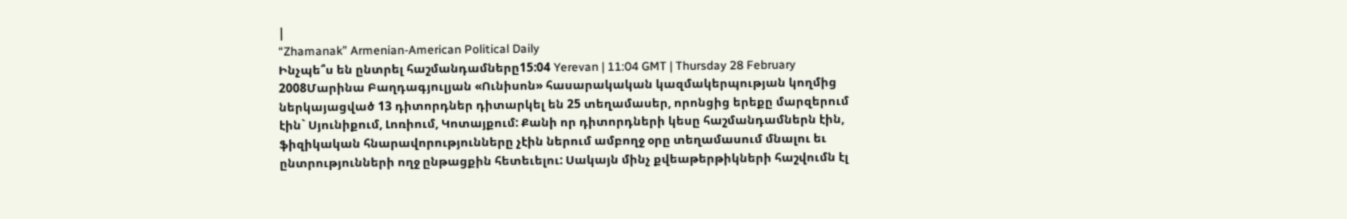|
“Zhamanak” Armenian-American Political Daily
Ինչպե՞ս են ընտրել հաշմանդամները15:04 Yerevan | 11:04 GMT | Thursday 28 February 2008Մարինա Բաղդագյուլյան «Ունիսոն» հասարակական կազմակերպության կողմից ներկայացված 13 դիտորդներ դիտարկել են 25 տեղամասեր, որոնցից երեքը մարզերում էին` Սյունիքում, Լոռիում, Կոտայքում: Քանի որ դիտորդների կեսը հաշմանդամներն էին, ֆիզիկական հնարավորությունները չէին ներում ամբողջ օրը տեղամասում մնալու եւ ընտրությունների ողջ ընթացքին հետեւելու: Սակայն մինչ քվեաթերթիկների հաշվումն էլ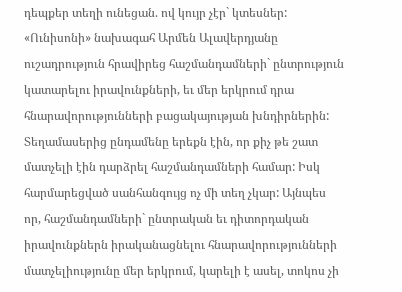դեպքեր տեղի ունեցան. ով կույր չէր` կտեսներ: «Ունիսոնի» նախագահ Արմեն Ալավերդյանը ուշադրություն հրավիրեց հաշմանդամների` ընտրություն կատարելու իրավունքների, եւ մեր երկրում դրա հնարավորությունների բացակայության խնդիրներին: Տեղամասերից ընդամենը երեքն էին, որ քիչ թե շատ մատչելի էին դարձրել հաշմանդամների համար: Իսկ հարմարեցված սանհանգույց ոչ մի տեղ չկար: Այնպես որ, հաշմանդամների` ընտրական եւ դիտորդական իրավունքներն իրականացնելու հնարավորությունների մատչելիությունը մեր երկրում, կարելի է ասել, տոկոս չի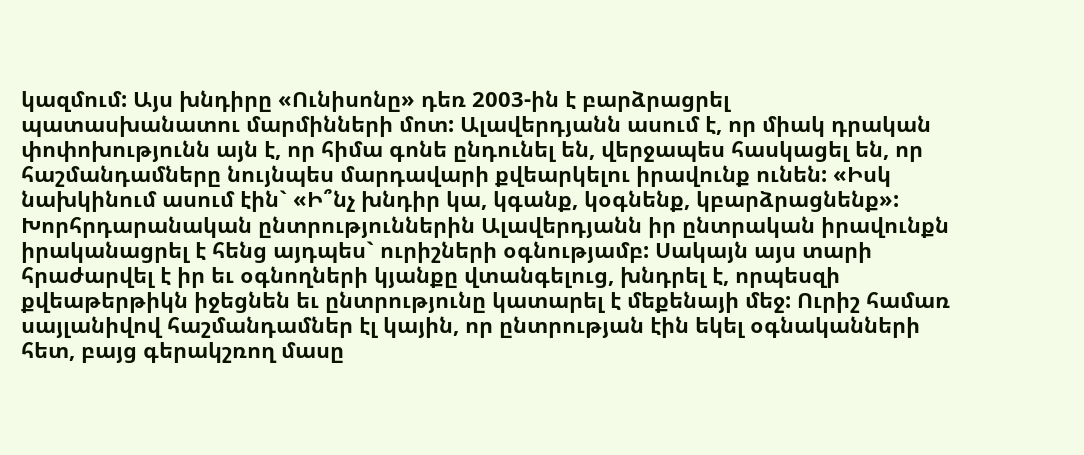կազմում: Այս խնդիրը «Ունիսոնը» դեռ 2003-ին է բարձրացրել պատասխանատու մարմինների մոտ: Ալավերդյանն ասում է, որ միակ դրական փոփոխությունն այն է, որ հիմա գոնե ընդունել են, վերջապես հասկացել են, որ հաշմանդամները նույնպես մարդավարի քվեարկելու իրավունք ունեն: «Իսկ նախկինում ասում էին` «Ի՞նչ խնդիր կա, կգանք, կօգնենք, կբարձրացնենք»: Խորհրդարանական ընտրություններին Ալավերդյանն իր ընտրական իրավունքն իրականացրել է հենց այդպես` ուրիշների օգնությամբ: Սակայն այս տարի հրաժարվել է իր եւ օգնողների կյանքը վտանգելուց, խնդրել է, որպեսզի քվեաթերթիկն իջեցնեն եւ ընտրությունը կատարել է մեքենայի մեջ: Ուրիշ համառ սայլանիվով հաշմանդամներ էլ կային, որ ընտրության էին եկել օգնականների հետ, բայց գերակշռող մասը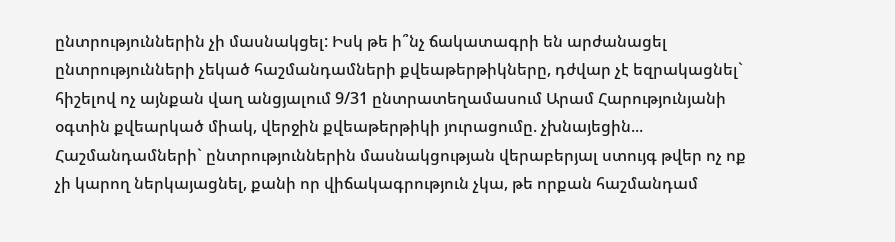ընտրություններին չի մասնակցել: Իսկ թե ի՞նչ ճակատագրի են արժանացել ընտրությունների չեկած հաշմանդամների քվեաթերթիկները, դժվար չէ եզրակացնել` հիշելով ոչ այնքան վաղ անցյալում 9/31 ընտրատեղամասում Արամ Հարությունյանի օգտին քվեարկած միակ, վերջին քվեաթերթիկի յուրացումը. չխնայեցին... Հաշմանդամների` ընտրություններին մասնակցության վերաբերյալ ստույգ թվեր ոչ ոք չի կարող ներկայացնել, քանի որ վիճակագրություն չկա, թե որքան հաշմանդամ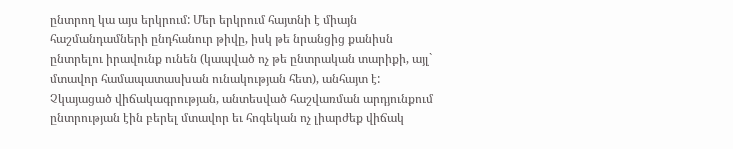ընտրող կա այս երկրում: Մեր երկրում հայտնի է միայն հաշմանդամների ընդհանուր թիվը, իսկ թե նրանցից քանիսն ընտրելու իրավունք ունեն (կապված ոչ թե ընտրական տարիքի, այլ` մտավոր համապատասխան ունակության հետ), անհայտ է: Չկայացած վիճակագրության, անտեսված հաշվառման արդյունքում ընտրության էին բերել մտավոր եւ հոգեկան ոչ լիարժեք վիճակ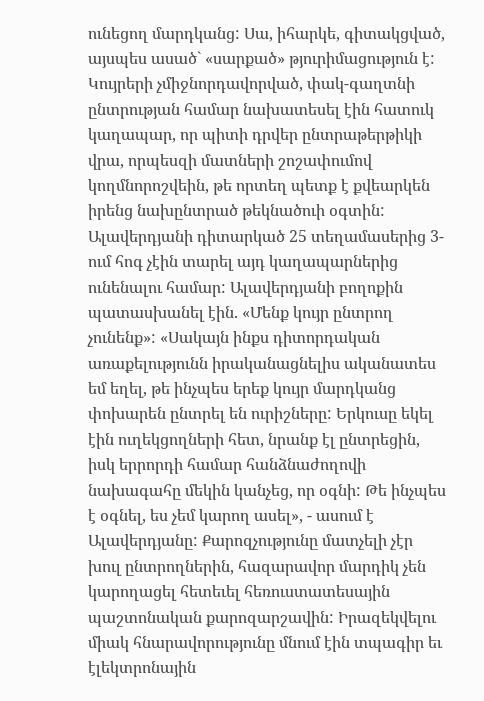ունեցող մարդկանց: Սա, իհարկե, գիտակցված, այսպես ասած` «սարքած» թյուրիմացություն է: Կույրերի չմիջնորդավորված, փակ-գաղտնի ընտրության համար նախատեսել էին հատուկ կաղապար, որ պիտի դրվեր ընտրաթերթիկի վրա, որպեսզի մատների շոշափումով կողմնորոշվեին, թե որտեղ պետք է քվեարկեն իրենց նախընտրած թեկնածուի օգտին: Ալավերդյանի դիտարկած 25 տեղամասերից 3-ում հոգ չէին տարել այդ կաղապարներից ունենալու համար: Ալավերդյանի բողոքին պատասխանել էին. «Մենք կույր ընտրող չունենք»: «Սակայն ինքս դիտորդական առաքելությունն իրականացնելիս ականատես եմ եղել, թե ինչպես երեք կույր մարդկանց փոխարեն ընտրել են ուրիշները: Երկուսը եկել էին ուղեկցողների հետ, նրանք էլ ընտրեցին, իսկ երրորդի համար հանձնաժողովի նախագահը մեկին կանչեց, որ օգնի: Թե ինչպես է օգնել, ես չեմ կարող ասել», - ասում է Ալավերդյանը: Քարոզչությունը մատչելի չէր խուլ ընտրողներին, հազարավոր մարդիկ չեն կարողացել հետեւել հեռուստատեսային պաշտոնական քարոզարշավին: Իրազեկվելու միակ հնարավորությունը մնում էին տպագիր եւ էլեկտրոնային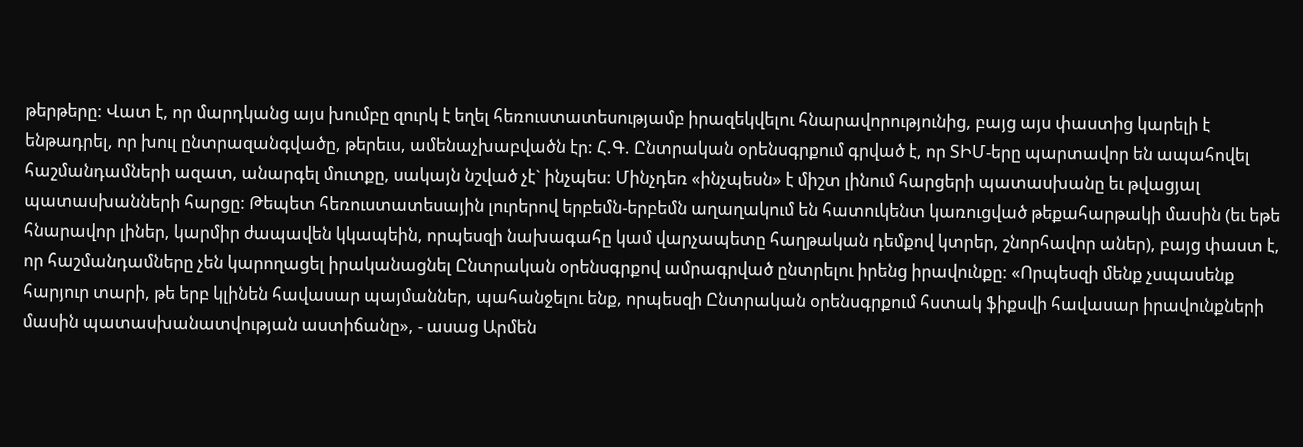թերթերը: Վատ է, որ մարդկանց այս խումբը զուրկ է եղել հեռուստատեսությամբ իրազեկվելու հնարավորությունից, բայց այս փաստից կարելի է ենթադրել, որ խուլ ընտրազանգվածը, թերեւս, ամենաչխաբվածն էր: Հ.Գ. Ընտրական օրենսգրքում գրված է, որ ՏԻՄ-երը պարտավոր են ապահովել հաշմանդամների ազատ, անարգել մուտքը, սակայն նշված չէ` ինչպես: Մինչդեռ «ինչպեսն» է միշտ լինում հարցերի պատասխանը եւ թվացյալ պատասխանների հարցը: Թեպետ հեռուստատեսային լուրերով երբեմն-երբեմն աղաղակում են հատուկենտ կառուցված թեքահարթակի մասին (եւ եթե հնարավոր լիներ, կարմիր ժապավեն կկապեին, որպեսզի նախագահը կամ վարչապետը հաղթական դեմքով կտրեր, շնորհավոր աներ), բայց փաստ է, որ հաշմանդամները չեն կարողացել իրականացնել Ընտրական օրենսգրքով ամրագրված ընտրելու իրենց իրավունքը: «Որպեսզի մենք չսպասենք հարյուր տարի, թե երբ կլինեն հավասար պայմաններ, պահանջելու ենք, որպեսզի Ընտրական օրենսգրքում հստակ ֆիքսվի հավասար իրավունքների մասին պատասխանատվության աստիճանը», - ասաց Արմեն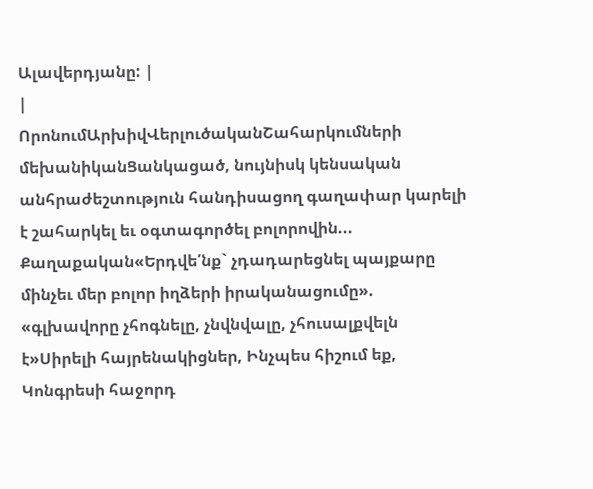Ալավերդյանը: |
|
ՈրոնումԱրխիվՎերլուծականՇահարկումների մեխանիկանՑանկացած, նույնիսկ կենսական անհրաժեշտություն հանդիսացող գաղափար կարելի է շահարկել եւ օգտագործել բոլորովին... Քաղաքական«Երդվե՛նք` չդադարեցնել պայքարը մինչեւ մեր բոլոր իղձերի իրականացումը». «գլխավորը չհոգնելը, չնվնվալը, չհուսալքվելն է»Սիրելի հայրենակիցներ, Ինչպես հիշում եք, Կոնգրեսի հաջորդ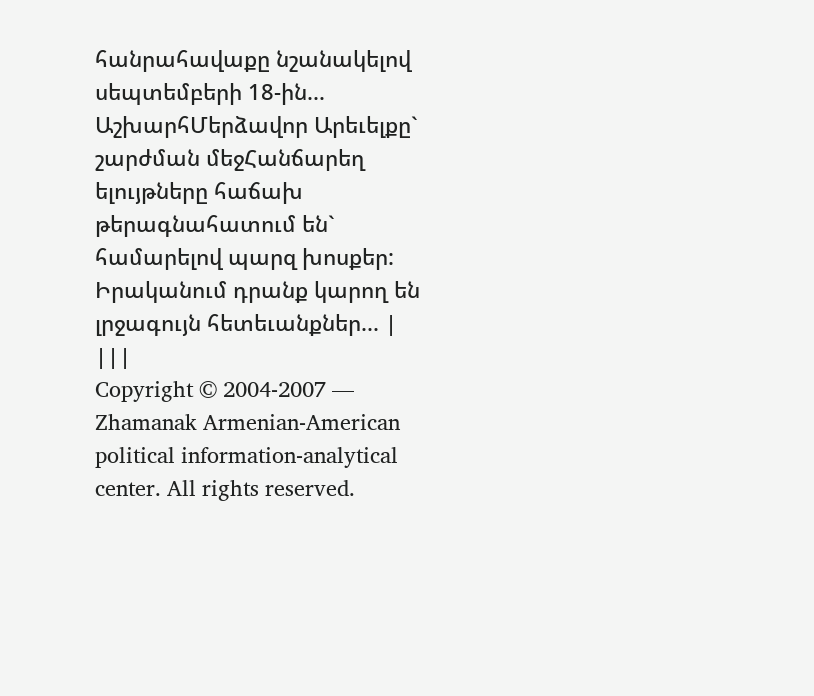հանրահավաքը նշանակելով սեպտեմբերի 18-ին... ԱշխարհՄերձավոր Արեւելքը` շարժման մեջՀանճարեղ ելույթները հաճախ թերագնահատում են` համարելով պարզ խոսքեր: Իրականում դրանք կարող են լրջագույն հետեւանքներ... |
|||
Copyright © 2004-2007 — Zhamanak Armenian-American political information-analytical center. All rights reserved.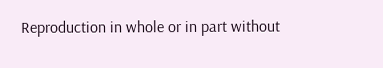Reproduction in whole or in part without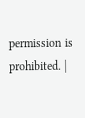permission is prohibited. |